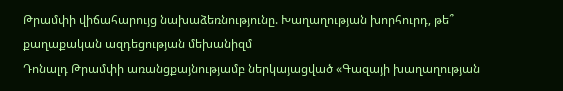Թրամփի վիճահարույց նախաձեռնությունը. Խաղաղության խորհուրդ, թե՞ քաղաքական ազդեցության մեխանիզմ
Դոնալդ Թրամփի առանցքայնությամբ ներկայացված «Գազայի խաղաղության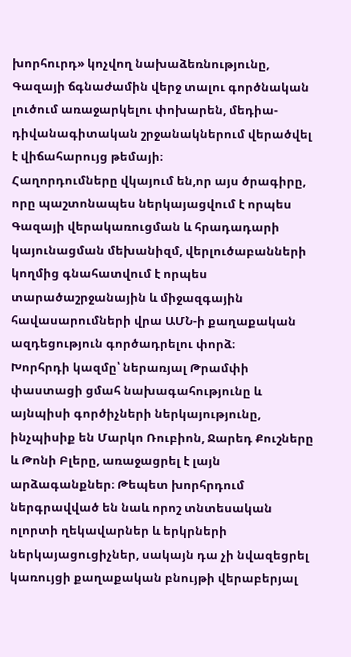խորհուրդ» կոչվող նախաձեռնությունը, Գազայի ճգնաժամին վերջ տալու գործնական լուծում առաջարկելու փոխարեն, մեդիա-դիվանագիտական շրջանակներում վերածվել է վիճահարույց թեմայի։
Հաղորդումները վկայում են,որ այս ծրագիրը, որը պաշտոնապես ներկայացվում է որպես Գազայի վերակառուցման և հրադադարի կայունացման մեխանիզմ, վերլուծաբանների կողմից գնահատվում է որպես տարածաշրջանային և միջազգային հավասարումների վրա ԱՄՆ-ի քաղաքական ազդեցություն գործադրելու փորձ։
Խորհրդի կազմը՝ ներառյալ Թրամփի փաստացի ցմահ նախագահությունը և այնպիսի գործիչների ներկայությունը, ինչպիսիք են Մարկո Ռուբիոն, Ջարեդ Քուշները և Թոնի Բլերը, առաջացրել է լայն արձագանքներ։ Թեպետ խորհրդում ներգրավված են նաև որոշ տնտեսական ոլորտի ղեկավարներ և երկրների ներկայացուցիչներ, սակայն դա չի նվազեցրել կառույցի քաղաքական բնույթի վերաբերյալ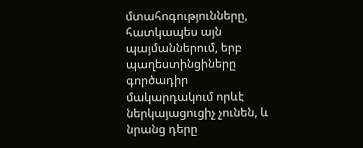մտահոգությունները, հատկապես այն պայմաններում, երբ պաղեստինցիները գործադիր մակարդակում որևէ ներկայացուցիչ չունեն, և նրանց դերը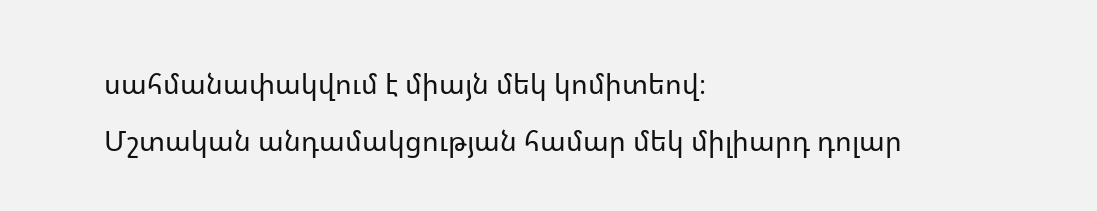սահմանափակվում է միայն մեկ կոմիտեով։
Մշտական անդամակցության համար մեկ միլիարդ դոլար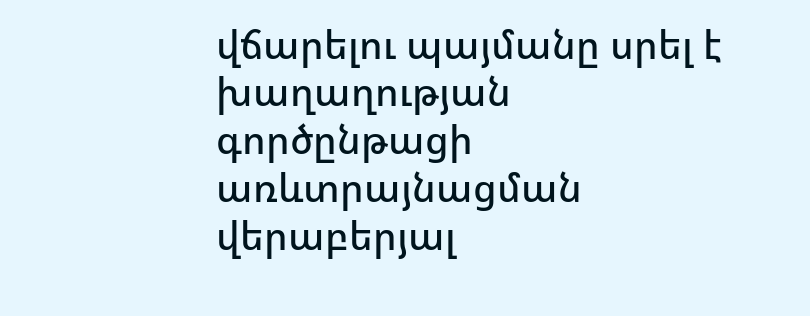վճարելու պայմանը սրել է խաղաղության գործընթացի առևտրայնացման վերաբերյալ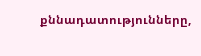քննադատությունները,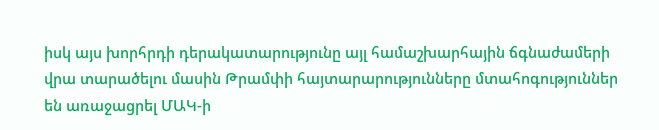իսկ այս խորհրդի դերակատարությունը այլ համաշխարհային ճգնաժամերի վրա տարածելու մասին Թրամփի հայտարարությունները մտահոգություններ են առաջացրել ՄԱԿ-ի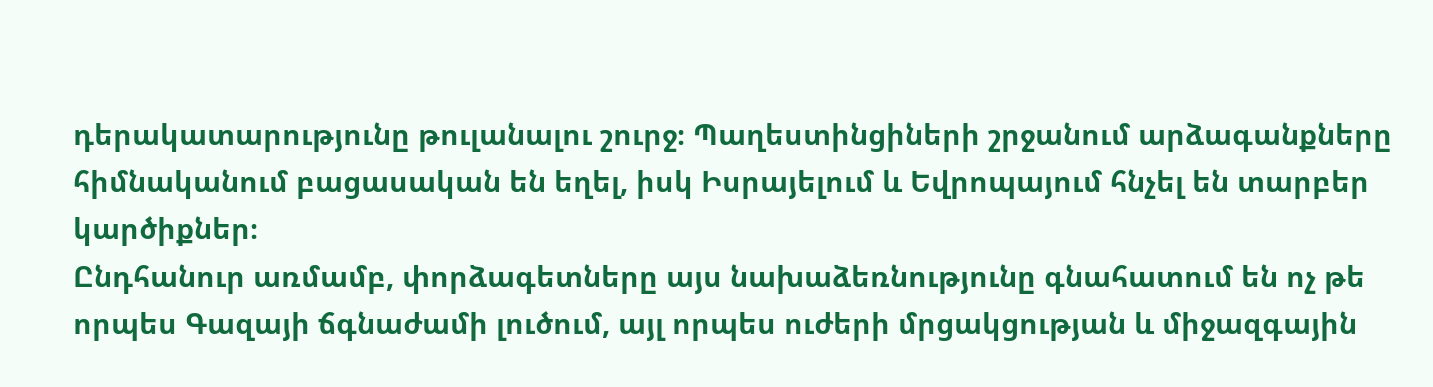դերակատարությունը թուլանալու շուրջ։ Պաղեստինցիների շրջանում արձագանքները հիմնականում բացասական են եղել, իսկ Իսրայելում և Եվրոպայում հնչել են տարբեր կարծիքներ։
Ընդհանուր առմամբ, փորձագետները այս նախաձեռնությունը գնահատում են ոչ թե որպես Գազայի ճգնաժամի լուծում, այլ որպես ուժերի մրցակցության և միջազգային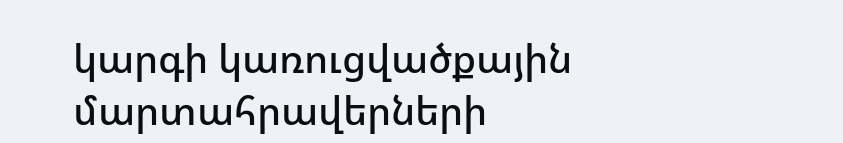կարգի կառուցվածքային մարտահրավերների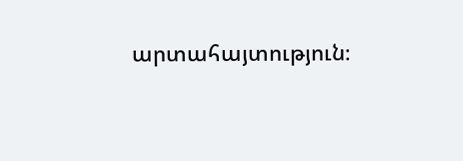արտահայտություն։